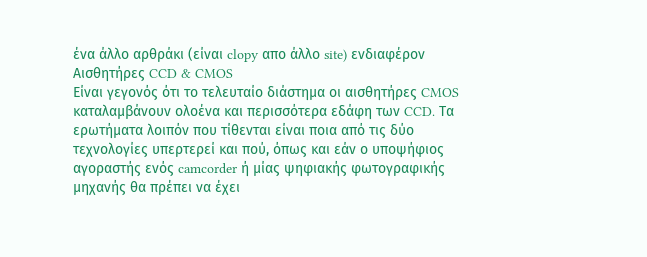ένα άλλο αρθράκι (είναι clopy απο άλλο site) ενδιαφέρον
Αισθητήρες CCD & CMOS
Είναι γεγονός ότι τo τελευταίο διάστημα οι αισθητήρες CMOS καταλαμβάνουν ολοένα και περισσότερα εδάφη των CCD. Τα ερωτήματα λοιπόν που τίθενται είναι ποια από τις δύο τεχνολογίες υπερτερεί και πού, όπως και εάν ο υποψήφιος αγοραστής ενός camcorder ή μίας ψηφιακής φωτογραφικής μηχανής θα πρέπει να έχει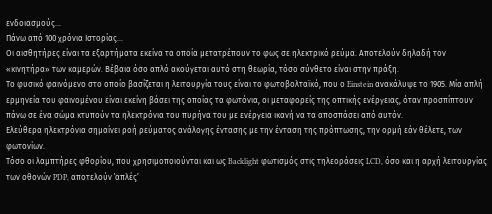ενδοιασμούς...
Πάνω από 100 χρόνια Ιστορίας...
Οι αισθητήρες είναι τα εξαρτήματα εκείνα τα οποία μετατρέπουν το φως σε ηλεκτρικό ρεύμα. Αποτελούν δηλαδή τον «κινητήρα» των καμερών. Βέβαια όσο απλό ακούγεται αυτό στη θεωρία, τόσο σύνθετο είναι στην πράξη.
Το φυσικό φαινόμενο στο οποίο βασίζεται η λειτουργία τους είναι το φωτοβολταϊκό, που ο Einstein ανακάλυψε το 1905. Μία απλή ερμηνεία του φαινομένου είναι εκείνη βάσει της οποίας τα φωτόνια, οι μεταφορείς της οπτικής ενέργειας, όταν προσπίπτουν πάνω σε ένα σώμα κτυπούν τα ηλεκτρόνια του πυρήνα του με ενέργεια ικανή να τα αποσπάσει από αυτόν.
Ελεύθερα ηλεκτρόνια σημαίνει ροή ρεύματος ανάλογης έντασης με την ένταση της πρόπτωσης, την ορμή εάν θέλετε, των φωτονίων.
Τόσο οι λαμπτήρες φθορίου, που χρησιμοποιούνται και ως Backlight φωτισμός στις τηλεοράσεις LCD, όσο και η αρχή λειτουργίας των οθονών PDP, αποτελούν ‛απλές’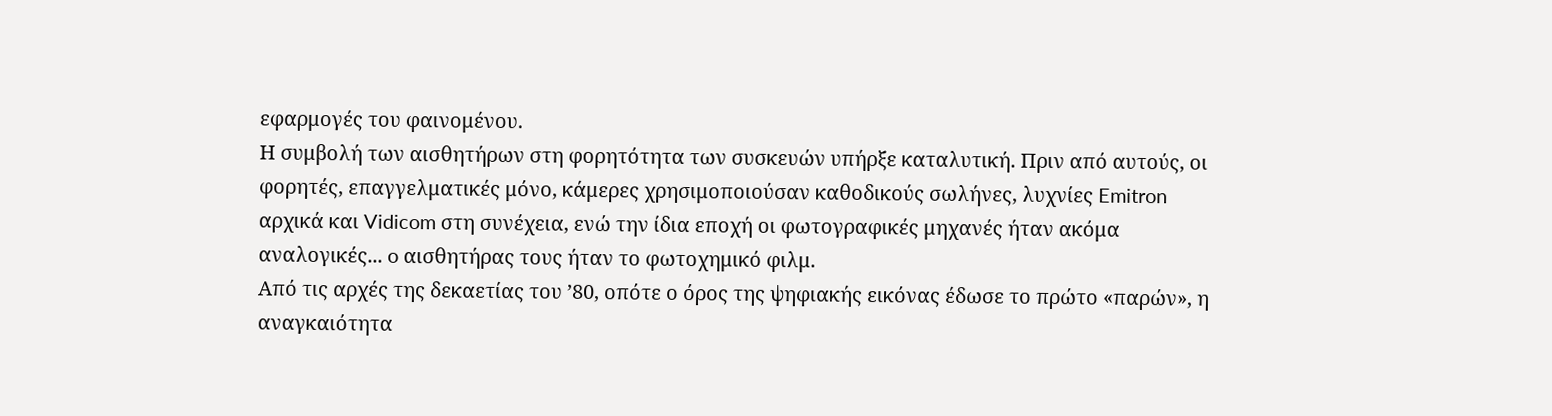εφαρμογές του φαινομένου.
Η συμβολή των αισθητήρων στη φορητότητα των συσκευών υπήρξε καταλυτική. Πριν από αυτούς, οι φορητές, επαγγελματικές μόνο, κάμερες χρησιμοποιούσαν καθοδικούς σωλήνες, λυχνίες Emitron αρχικά και Vidicom στη συνέχεια, ενώ την ίδια εποχή οι φωτογραφικές μηχανές ήταν ακόμα αναλογικές... o αισθητήρας τους ήταν το φωτοχημικό φιλμ.
Από τις αρχές της δεκαετίας του ’80, οπότε ο όρος της ψηφιακής εικόνας έδωσε το πρώτο «παρών», η αναγκαιότητα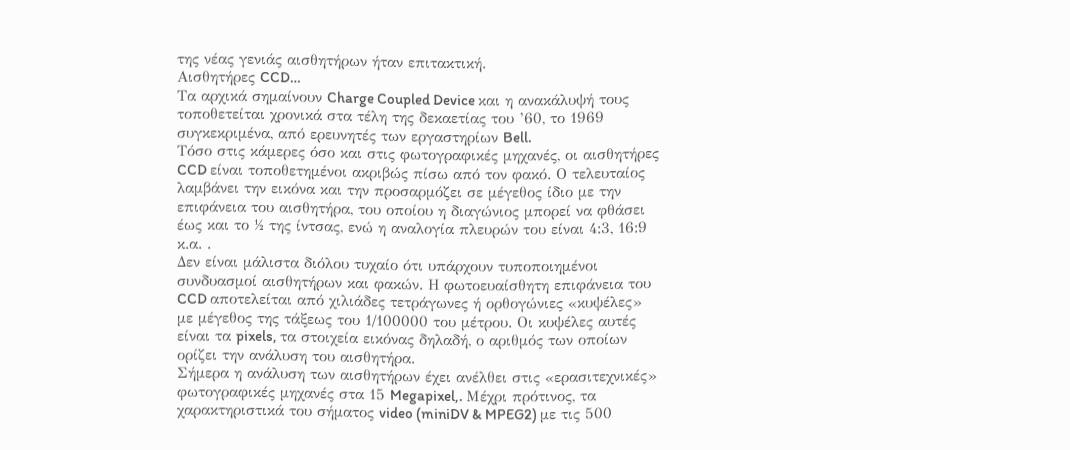της νέας γενιάς αισθητήρων ήταν επιτακτική.
Αισθητήρες CCD…
Τα αρχικά σημαίνουν Charge Coupled Device και η ανακάλυψή τους τοποθετείται χρονικά στα τέλη της δεκαετίας του ’60, το 1969 συγκεκριμένα, από ερευνητές των εργαστηρίων Bell.
Tόσο στις κάμερες όσο και στις φωτογραφικές μηχανές, οι αισθητήρες CCD είναι τοποθετημένοι ακριβώς πίσω από τον φακό. Ο τελευταίος λαμβάνει την εικόνα και την προσαρμόζει σε μέγεθος ίδιο με την επιφάνεια του αισθητήρα, του οποίου η διαγώνιος μπορεί να φθάσει έως και το ½ της ίντσας, ενώ η αναλογία πλευρών του είναι 4:3, 16:9 κ.α. .
Δεν είναι μάλιστα διόλου τυχαίο ότι υπάρχουν τυποποιημένοι συνδυασμοί αισθητήρων και φακών. Η φωτοευαίσθητη επιφάνεια του CCD αποτελείται από χιλιάδες τετράγωνες ή ορθογώνιες «κυψέλες» με μέγεθος της τάξεως του 1/100000 του μέτρου. Οι κυψέλες αυτές είναι τα pixels, τα στοιχεία εικόνας δηλαδή, ο αριθμός των οποίων ορίζει την ανάλυση του αισθητήρα.
Σήμερα η ανάλυση των αισθητήρων έχει ανέλθει στις «ερασιτεχνικές» φωτογραφικές μηχανές στα 15 Megapixel,. Μέχρι πρότινος, τα χαρακτηριστικά του σήματος video (miniDV & MPEG2) με τις 500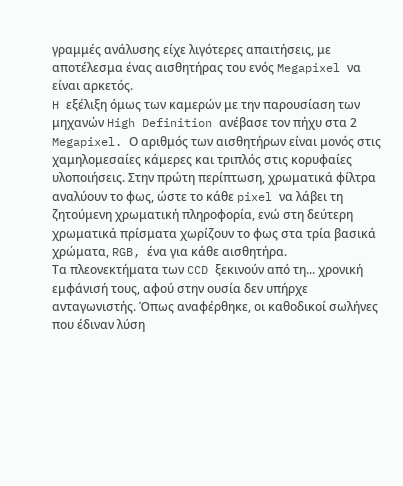γραμμές ανάλυσης είχε λιγότερες απαιτήσεις, με αποτέλεσμα ένας αισθητήρας του ενός Megapixel να είναι αρκετός.
H εξέλιξη όμως των καμερών με την παρουσίαση των μηχανών High Definition ανέβασε τον πήχυ στα 2 Megapixel. Ο αριθμός των αισθητήρων είναι μονός στις χαμηλομεσαίες κάμερες και τριπλός στις κορυφαίες υλοποιήσεις. Στην πρώτη περίπτωση, χρωματικά φίλτρα αναλύουν το φως, ώστε το κάθε pixel να λάβει τη ζητούμενη χρωματική πληροφορία, ενώ στη δεύτερη χρωματικά πρίσματα χωρίζουν το φως στα τρία βασικά χρώματα, RGB, ένα για κάθε αισθητήρα.
Τα πλεονεκτήματα των CCD ξεκινούν από τη... χρονική εμφάνισή τους, αφού στην ουσία δεν υπήρχε ανταγωνιστής. Όπως αναφέρθηκε, οι καθοδικοί σωλήνες που έδιναν λύση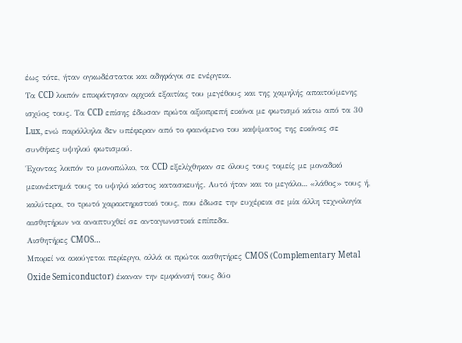έως τότε, ήταν ογκωδέστατοι και αδηφάγοι σε ενέργεια.
Τα CCD λοιπόν επικράτησαν αρχικά εξαιτίας του μεγέθους και της χαμηλής απαιτούμενης ισχύος τους. Τα CCD επίσης έδωσαν πρώτα αξιοπρεπή εικόνα με φωτισμό κάτω από τα 30 Lux, ενώ παράλληλα δεν υπέφεραν από το φαινόμενο του καψίματος της εικόνας σε συνθήκες υψηλού φωτισμού.
Έχοντας λοιπόν το μονοπώλιο, τα CCD εξελίχθηκαν σε όλους τους τομείς με μοναδικό μειονέκτημά τους το υψηλό κόστος κατασκευής. Αυτό ήταν και το μεγάλο... «λάθος» τους ή, καλύτερα, το τρωτό χαρακτηριστικό τους, που έδωσε την ευχέρεια σε μία άλλη τεχνολογία αισθητήρων να αναπτυχθεί σε ανταγωνιστικά επίπεδα.
Αισθητήρες CMOS…
Μπορεί να ακούγεται περίεργο, αλλά οι πρώτοι αισθητήρες CMOS (Complementary Metal Oxide Semiconductor) έκαναν την εμφάνισή τους δύο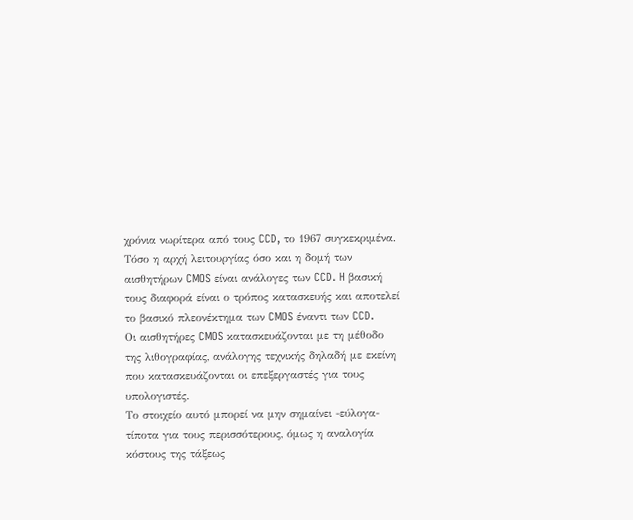χρόνια νωρίτερα από τους CCD, το 1967 συγκεκριμένα.
Τόσο η αρχή λειτουργίας όσο και η δομή των αισθητήρων CMOS είναι ανάλογες των CCD. H βασική τους διαφορά είναι ο τρόπος κατασκευής και αποτελεί το βασικό πλεονέκτημα των CMOS έναντι των CCD.
Oι αισθητήρες CMOS κατασκευάζονται με τη μέθοδο της λιθογραφίας, ανάλογης τεχνικής δηλαδή με εκείνη που κατασκευάζονται οι επεξεργαστές για τους υπολογιστές.
Το στοιχείο αυτό μπορεί να μην σημαίνει -εύλογα- τίποτα για τους περισσότερους, όμως η αναλογία κόστους της τάξεως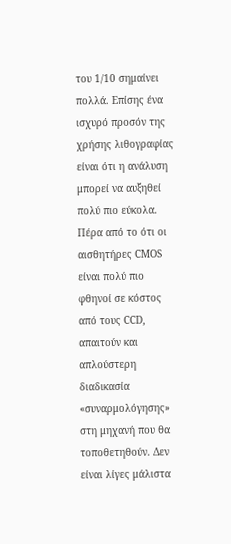του 1/10 σημαίνει πολλά. Επίσης ένα ισχυρό προσόν της χρήσης λιθογραφίας είναι ότι η ανάλυση μπορεί να αυξηθεί πολύ πιο εύκολα.
Πέρα από το ότι οι αισθητήρες CMOS είναι πολύ πιο φθηνοί σε κόστος από τους CCD, απαιτούν και απλούστερη διαδικασία «συναρμολόγησης» στη μηχανή που θα τοποθετηθούν. Δεν είναι λίγες μάλιστα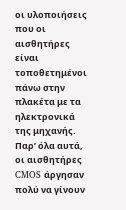οι υλοποιήσεις που οι αισθητήρες είναι τοποθετημένοι πάνω στην πλακέτα με τα ηλεκτρονικά της μηχανής.
Παρ’ όλα αυτά, οι αισθητήρες CMOS άργησαν πολύ να γίνουν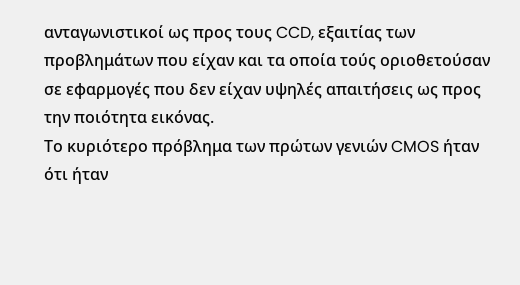ανταγωνιστικοί ως προς τους CCD, εξαιτίας των προβλημάτων που είχαν και τα οποία τούς οριοθετούσαν σε εφαρμογές που δεν είχαν υψηλές απαιτήσεις ως προς την ποιότητα εικόνας.
Το κυριότερο πρόβλημα των πρώτων γενιών CMOS ήταν ότι ήταν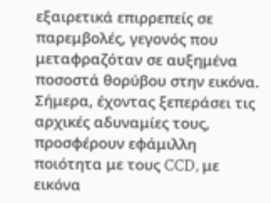εξαιρετικά επιρρεπείς σε παρεμβολές, γεγονός που μεταφραζόταν σε αυξημένα ποσοστά θορύβου στην εικόνα.
Σήμερα, έχοντας ξεπεράσει τις αρχικές αδυναμίες τους, προσφέρουν εφάμιλλη ποιότητα με τους CCD, με εικόνα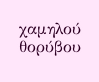χαμηλού θορύβου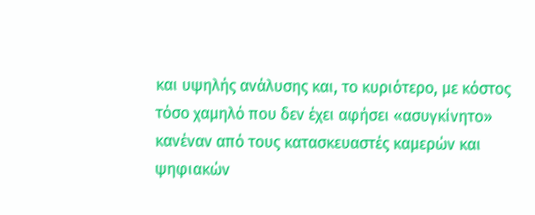και υψηλής ανάλυσης και, το κυριότερο, με κόστος τόσο χαμηλό που δεν έχει αφήσει «ασυγκίνητο» κανέναν από τους κατασκευαστές καμερών και ψηφιακών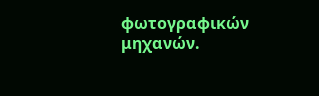φωτογραφικών μηχανών.